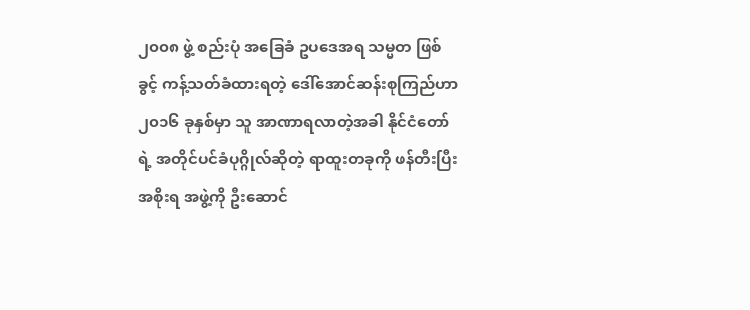၂၀၀၈ ဖွဲ့ စည်းပုံ အခြေခံ ဥပဒေအရ သမ္မတ ဖြစ်ခွင့် ကန့်သတ်ခံထားရတဲ့ ဒေါ်အောင်ဆန်းစုကြည်ဟာ ၂၀၁၆ ခုနှစ်မှာ သူ အာဏာရလာတဲ့အခါ နိုင်ငံတော်ရဲ့ အတိုင်ပင်ခံပုဂ္ဂိုလ်ဆိုတဲ့ ရာထူးတခုကို ဖန်တီးပြီး အစိုးရ အဖွဲ့ကို ဦးဆောင်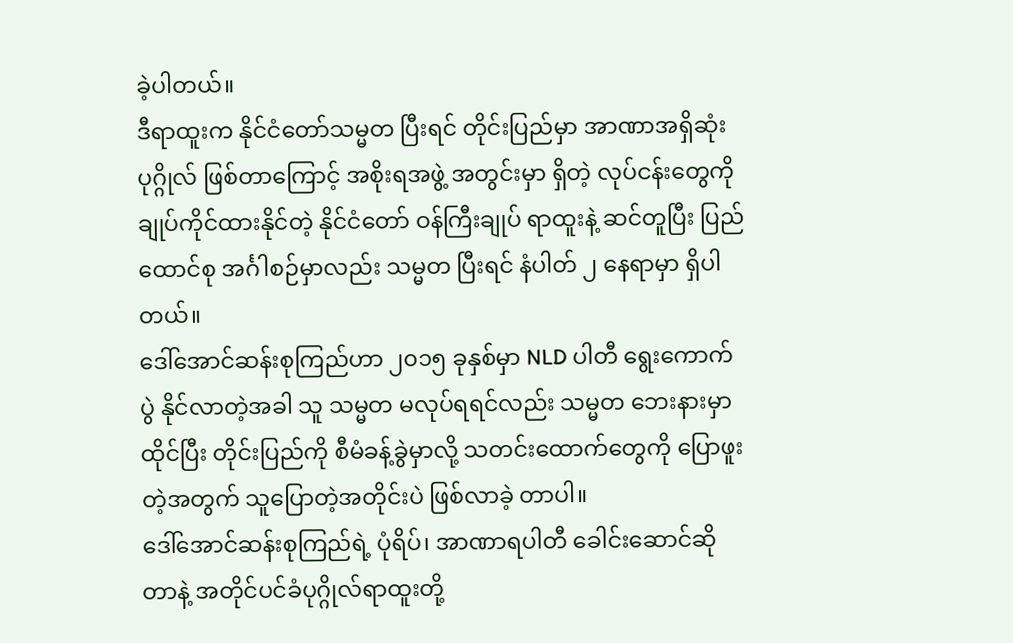ခဲ့ပါတယ်။
ဒီရာထူးက နိုင်ငံတော်သမ္မတ ပြီးရင် တိုင်းပြည်မှာ အာဏာအရှိဆုံး ပုဂ္ဂိုလ် ဖြစ်တာကြောင့် အစိုးရအဖွဲ့ အတွင်းမှာ ရှိတဲ့ လုပ်ငန်းတွေကို ချုပ်ကိုင်ထားနိုင်တဲ့ နိုင်ငံတော် ဝန်ကြီးချုပ် ရာထူးနဲ့ ဆင်တူပြီး ပြည်ထောင်စု အင်္ဂါစဉ်မှာလည်း သမ္မတ ပြီးရင် နံပါတ် ၂ နေရာမှာ ရှိပါတယ်။
ဒေါ်အောင်ဆန်းစုကြည်ဟာ ၂၀၁၅ ခုနှစ်မှာ NLD ပါတီ ရွေးကောက်ပွဲ နိုင်လာတဲ့အခါ သူ သမ္မတ မလုပ်ရရင်လည်း သမ္မတ ဘေးနားမှာ ထိုင်ပြီး တိုင်းပြည်ကို စီမံခန့်ခွဲမှာလို့ သတင်းထောက်တွေကို ပြောဖူးတဲ့အတွက် သူပြောတဲ့အတိုင်းပဲ ဖြစ်လာခဲ့ တာပါ။
ဒေါ်အောင်ဆန်းစုကြည်ရဲ့ ပုံရိပ်၊ အာဏာရပါတီ ခေါင်းဆောင်ဆိုတာနဲ့ အတိုင်ပင်ခံပုဂ္ဂိုလ်ရာထူးတို့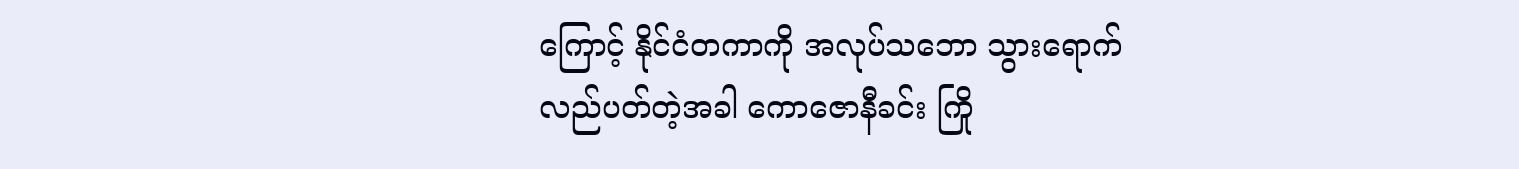ကြောင့် နိုင်ငံတကာကို အလုပ်သဘော သွားရောက်လည်ပတ်တဲ့အခါ ကောဇောနီခင်း ကြို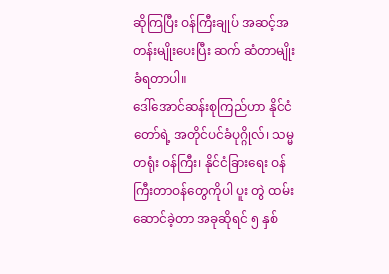ဆိုကြပြီး ဝန်ကြီးချုပ် အဆင့်အတန်းမျိုးပေးပြီး ဆက် ဆံတာမျိုး ခံရတာပါ။
ဒေါ်အောင်ဆန်းစုကြည်ဟာ နိုင်ငံတော်ရဲ့ အတိုင်ပင်ခံပုဂ္ဂိုလ်၊ သမ္မတရုံး ဝန်ကြီး၊ နိုင်ငံခြားရေး ဝန်ကြီးတာဝန်တွေကိုပါ ပူး တွဲ ထမ်းဆောင်ခဲ့တာ အခုဆိုရင် ၅ နှစ်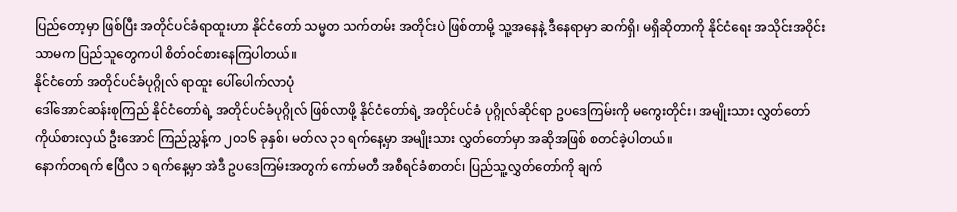ပြည်တော့မှာ ဖြစ်ပြီး အတိုင်ပင်ခံရာထူးဟာ နိုင်ငံတော် သမ္မတ သက်တမ်း အတိုင်းပဲ ဖြစ်တာမို့ သူ့အနေနဲ့ ဒီနေရာမှာ ဆက်ရှိ၊ မရှိဆိုတာကို နိုင်ငံရေး အသိုင်းအဝိုင်းသာမက ပြည်သူတွေကပါ စိတ်ဝင်စားနေကြပါတယ်။
နိုင်ငံတော် အတိုင်ပင်ခံပုဂ္ဂိုလ် ရာထူး ပေါ်ပေါက်လာပုံ
ဒေါ်အောင်ဆန်းစုကြည် နိုင်ငံတော်ရဲ့ အတိုင်ပင်ခံပုဂ္ဂိုလ် ဖြစ်လာဖို့ နိုင်ငံတော်ရဲ့ အတိုင်ပင်ခံ ပုဂ္ဂိုလ်ဆိုင်ရာ ဥပဒေကြမ်းကို မကွေးတိုင်း၊ အမျိုးသား လွှတ်တော် ကိုယ်စားလှယ် ဦးအောင် ကြည်ညွှန့်က ၂၀၁၆ ခုနှစ်၊ မတ်လ ၃၁ ရက်နေ့မှာ အမျိုးသား လွှတ်တော်မှာ အဆိုအဖြစ် စတင်ခဲ့ပါတယ်။
နောက်တရက် ဧပြီလ ၁ ရက်နေ့မှာ အဲဒီ ဥပဒေကြမ်းအတွက် ကော်မတီ အစီရင်ခံစာတင်၊ ပြည်သူ့လွှတ်တော်ကို ချက်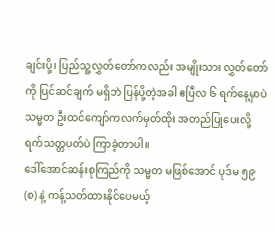ချင်းပို့၊ ပြည်သူ့လွှတ်တော်ကလည်း အမျိုးသား လွှတ်တော်ကို ပြင်ဆင်ချက် မရှိဘဲ ပြန်ပို့တဲ့အခါ ဧပြီလ ၆ ရက်နေ့မှာပဲ သမ္မတ ဦးထင်ကျော်ကလက်မှတ်ထိုး အတည်ပြုပေးလို့ ရက်သတ္တပတ်ပဲ ကြာခဲ့တာပါ။
ဒေါ်အောင်ဆန်းစုကြည်ကို သမ္မတ မဖြစ်အောင် ပုဒ်မ ၅၉ (စ) နဲ့ ကန့်သတ်ထားနိုင်ပေမယ့်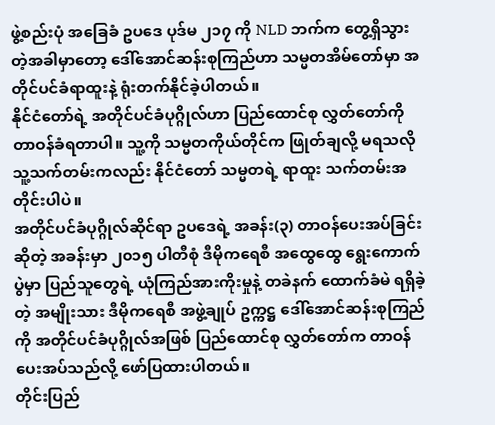ဖွဲ့စည်းပုံ အခြေခံ ဥပဒေ ပုဒ်မ ၂၁၇ ကို NLD ဘက်က တွေ့ရှိသွားတဲ့အခါမှာတော့ ဒေါ်အောင်ဆန်းစုကြည်ဟာ သမ္မတအိမ်တော်မှာ အတိုင်ပင်ခံရာထူးနဲ့ ရုံးတက်နိုင်ခဲ့ပါတယ်။
နိုင်ငံတော်ရဲ့ အတိုင်ပင်ခံပုဂ္ဂိုလ်ဟာ ပြည်ထောင်စု လွှတ်တော်ကို တာဝန်ခံရတာပါ။ သူ့ကို သမ္မတကိုယ်တိုင်က ဖြုတ်ချလို့ မရသလို သူ့သက်တမ်းကလည်း နိုင်ငံတော် သမ္မတရဲ့ ရာထူး သက်တမ်းအတိုင်းပါပဲ။
အတိုင်ပင်ခံပုဂ္ဂိုလ်ဆိုင်ရာ ဥပဒေရဲ့ အခန်း(၃) တာဝန်ပေးအပ်ခြင်းဆိုတဲ့ အခန်းမှာ ၂၀၁၅ ပါတီစုံ ဒီမိုကရေစီ အထွေထွေ ရွေးကောက်ပွဲမှာ ပြည်သူတွေရဲ့ ယုံကြည်အားကိုးမှုနဲ့ တခဲနက် ထောက်ခံမဲ ရရှိခဲ့တဲ့ အမျိုးသား ဒီမိုကရေစီ အဖွဲ့ချုပ် ဥက္ကဋ္ဌ ဒေါ်အောင်ဆန်းစုကြည်ကို အတိုင်ပင်ခံပုဂ္ဂိုလ်အဖြစ် ပြည်ထောင်စု လွှတ်တော်က တာဝန်ပေးအပ်သည်လို့ ဖော်ပြထားပါတယ်။
တိုင်းပြည်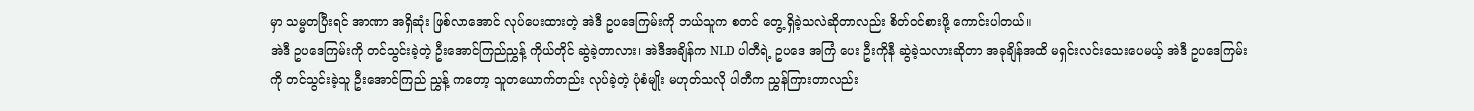မှာ သမ္မတပြီးရင် အာဏာ အရှိဆုံး ဖြစ်လာအောင် လုပ်ပေးထားတဲ့ အဲဒီ ဥပဒေကြမ်းကို ဘယ်သူက စတင် တွေ့ ရှိခဲ့သလဲဆိုတာလည်း စိတ်ဝင်စားဖို့ ကောင်းပါတယ်။
အဲဒီ ဥပဒေကြမ်းကို တင်သွင်းခဲ့တဲ့ ဦးအောင်ကြည်ညွှန့် ကိုယ်တိုင် ဆွဲခဲ့တာလား၊ အဲဒီအချိန်က NLD ပါတီရဲ့ ဥပဒေ အကြံ ပေး ဦးကိုနီ ဆွဲခဲ့သလားဆိုတာ အခုချိန်အထိ မရှင်းလင်းသေးပေမယ့် အဲဒီ ဥပဒေကြမ်းကို တင်သွင်းခဲ့သူ ဦးအောင်ကြည် ညွှန့် ကတော့ သူတယောက်တည်း လုပ်ခဲ့တဲ့ ပုံစံမျိုး မဟုတ်သလို ပါတီက ညွှန်ကြားတာလည်း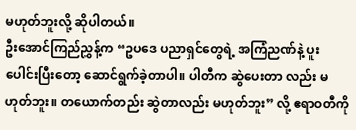မဟုတ်ဘူးလို့ ဆိုပါတယ်။
ဦးအောင်ကြည်ညွှန့်က “ဥပဒေ ပညာရှင်တွေရဲ့ အကြံညဏ်နဲ့ ပူးပေါင်းပြီးတော့ ဆောင်ရွက်ခဲ့တာပါ။ ပါတီက ဆွဲပေးတာ လည်း မဟုတ်ဘူး။ တယောက်တည်း ဆွဲတာလည်း မဟုတ်ဘူး” လို့ ဧရာဝတီကို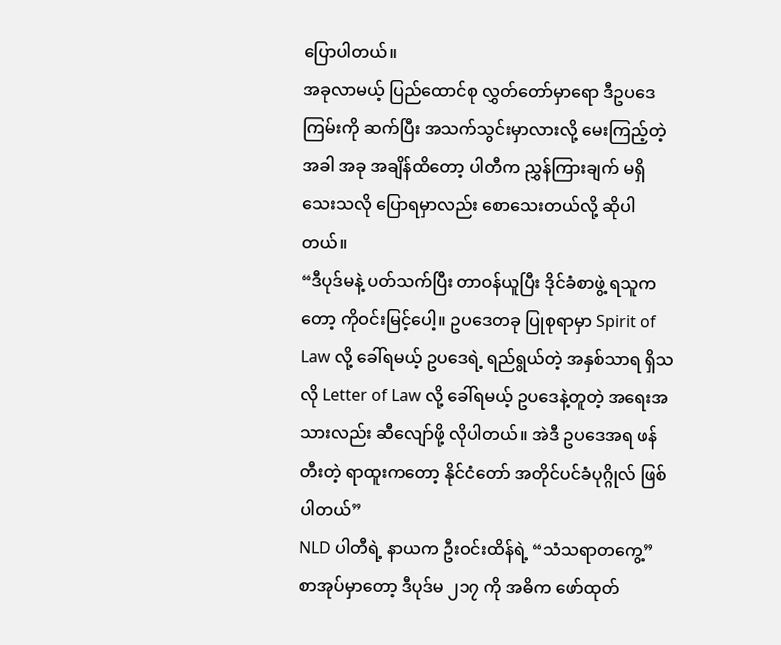ပြောပါတယ်။
အခုလာမယ့် ပြည်ထောင်စု လွှတ်တော်မှာရော ဒီဥပဒေကြမ်းကို ဆက်ပြီး အသက်သွင်းမှာလားလို့ မေးကြည့်တဲ့အခါ အခု အချိန်ထိတော့ ပါတီက ညွှန်ကြားချက် မရှိသေးသလို ပြောရမှာလည်း စောသေးတယ်လို့ ဆိုပါတယ်။
“ဒီပုဒ်မနဲ့ ပတ်သက်ပြီး တာဝန်ယူပြီး ဒိုင်ခံစာဖွဲ့ ရသူကတော့ ကိုဝင်းမြင့်ပေါ့။ ဥပဒေတခု ပြုစုရာမှာ Spirit of Law လို့ ခေါ်ရမယ့် ဥပဒေရဲ့ ရည်ရွယ်တဲ့ အနှစ်သာရ ရှိသလို Letter of Law လို့ ခေါ်ရမယ့် ဥပဒေနဲ့တူတဲ့ အရေးအသားလည်း ဆီလျော်ဖို့ လိုပါတယ်။ အဲဒီ ဥပဒေအရ ဖန်တီးတဲ့ ရာထူးကတော့ နိုင်ငံတော် အတိုင်ပင်ခံပုဂ္ဂိုလ် ဖြစ်ပါတယ်”
NLD ပါတီရဲ့ နာယက ဦးဝင်းထိန်ရဲ့ “သံသရာတကွေ့” စာအုပ်မှာတော့ ဒီပုဒ်မ ၂၁၇ ကို အဓိက ဖော်ထုတ်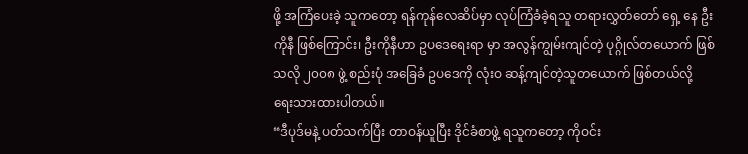ဖို့ အကြံပေးခဲ့ သူကတော့ ရန်ကုန်လေဆိပ်မှာ လုပ်ကြံခံခဲ့ရသူ တရားလွှတ်တော် ရှေ့ နေ ဦးကိုနီ ဖြစ်ကြောင်း၊ ဦးကိုနီဟာ ဥပဒေရေးရာ မှာ အလွန်ကျွမ်းကျင်တဲ့ ပုဂ္ဂိုလ်တယောက် ဖြစ်သလို ၂၀၀၈ ဖွဲ့ စည်းပုံ အခြေခံ ဥပဒေကို လုံးဝ ဆန့်ကျင်တဲ့သူတယောက် ဖြစ်တယ်လို့ ရေးသားထားပါတယ်။
“ဒီပုဒ်မနဲ့ ပတ်သက်ပြီး တာဝန်ယူပြီး ဒိုင်ခံစာဖွဲ့ ရသူကတော့ ကိုဝင်း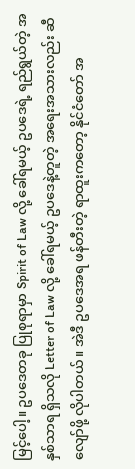မြင့်ပေါ့။ ဥပဒေတခု ပြုစုရာမှာ Spirit of Law လို့ ခေါ်ရမယ့် ဥပဒေရဲ့ ရည်ရွယ်တဲ့ အနှစ်သာရ ရှိသလို Letter of Law လို့ ခေါ်ရမယ့် ဥပဒေနဲ့တူတဲ့ အရေးအသားလည်း ဆီလျော်ဖို့ လိုပါတယ်။ အဲဒီ ဥပဒေအရ ဖန်တီးတဲ့ ရာထူးကတော့ နိုင်ငံတော် အ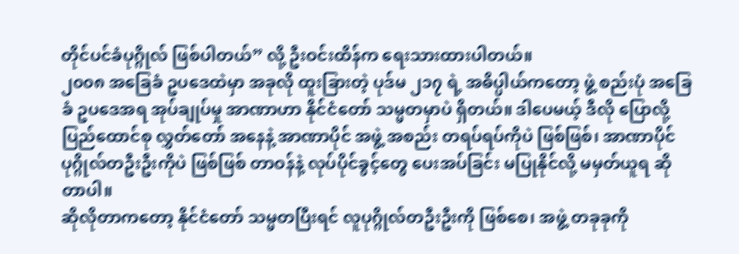တိုင်ပင်ခံပုဂ္ဂိုလ် ဖြစ်ပါတယ်” လို့ ဦးဝင်းထိန်က ရေးသားထားပါတယ်။
၂၀၀၈ အခြေခံ ဥပဒေထဲမှာ အခုလို ထူးခြားတဲ့ ပုဒ်မ ၂၁၇ ရဲ့ အဓိပ္ပါယ်ကတော့ ဖွဲ့ စည်းပုံ အခြေခံ ဥပဒေအရ အုပ်ချုပ်မှု အာဏာဟာ နိုင်ငံတော် သမ္မတမှာပဲ ရှိတယ်။ ဒါပေမယ့် ဒီလို ပြောလို့ ပြည်ထောင်စု လွှတ်တော် အနေနဲ့ အာဏာပိုင် အဖွဲ့ အစည်း တရပ်ရပ်ကိုပဲ ဖြစ်ဖြစ်၊ အာဏာပိုင် ပုဂ္ဂိုလ်တဦးဦးကိုပဲ ဖြစ်ဖြစ် တာဝန်နဲ့ လုပ်ပိုင်ခွင့်တွေ ပေးအပ်ခြင်း မပြုနိုင်လို့ မမှတ်ယူရ ဆိုတာပါ။
ဆိုလိုတာကတော့ နိုင်ငံတော် သမ္မတပြီးရင် လူပုဂ္ဂိုလ်တဦးဦးကို ဖြစ်စေ၊ အဖွဲ့ တခုခုကို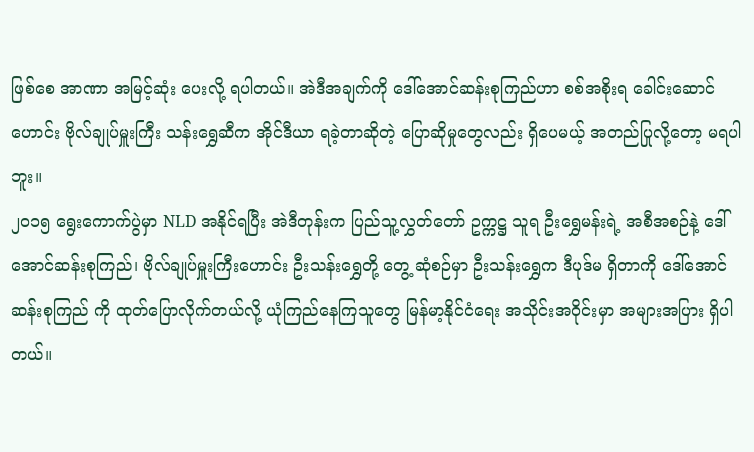ဖြစ်စေ အာဏာ အမြင့်ဆုံး ပေးလို့ ရပါတယ်။ အဲဒီအချက်ကို ဒေါ်အောင်ဆန်းစုကြည်ဟာ စစ်အစိုးရ ခေါင်းဆောင်ဟောင်း ဗိုလ်ချုပ်မှူးကြီး သန်းရွှေဆီက အိုင်ဒီယာ ရခဲ့တာဆိုတဲ့ ပြောဆိုမှုတွေလည်း ရှိပေမယ့် အတည်ပြုလို့တော့ မရပါဘူး။
၂၀၁၅ ရွေးကောက်ပွဲမှာ NLD အနိုင်ရပြီး အဲဒီတုန်းက ပြည်သူ့လွှတ်တော် ဥက္ကဋ္ဌ သူရ ဦးရွှေမန်းရဲ့ အစီအစဉ်နဲ့ ဒေါ်အောင်ဆန်းစုကြည်၊ ဗိုလ်ချုပ်မှူးကြီးဟောင်း ဦးသန်းရွှေတို့ တွေ့ ဆုံစဉ်မှာ ဦးသန်းရွှေက ဒီပုဒ်မ ရှိတာကို ဒေါ်အောင်ဆန်းစုကြည် ကို ထုတ်ပြောလိုက်တယ်လို့ ယုံကြည်နေကြသူတွေ မြန်မာ့နိုင်ငံရေး အသိုင်းအဝိုင်းမှာ အများအပြား ရှိပါတယ်။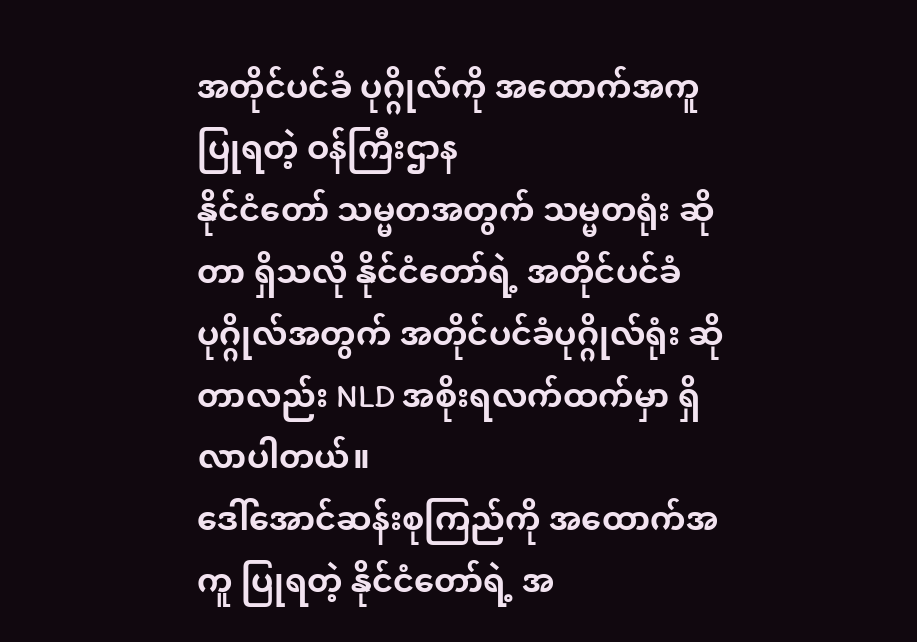အတိုင်ပင်ခံ ပုဂ္ဂိုလ်ကို အထောက်အကူ ပြုရတဲ့ ဝန်ကြီးဌာန
နိုင်ငံတော် သမ္မတအတွက် သမ္မတရုံး ဆိုတာ ရှိသလို နိုင်ငံတော်ရဲ့ အတိုင်ပင်ခံ ပုဂ္ဂိုလ်အတွက် အတိုင်ပင်ခံပုဂ္ဂိုလ်ရုံး ဆိုတာလည်း NLD အစိုးရလက်ထက်မှာ ရှိလာပါတယ်။
ဒေါ်အောင်ဆန်းစုကြည်ကို အထောက်အကူ ပြုရတဲ့ နိုင်ငံတော်ရဲ့ အ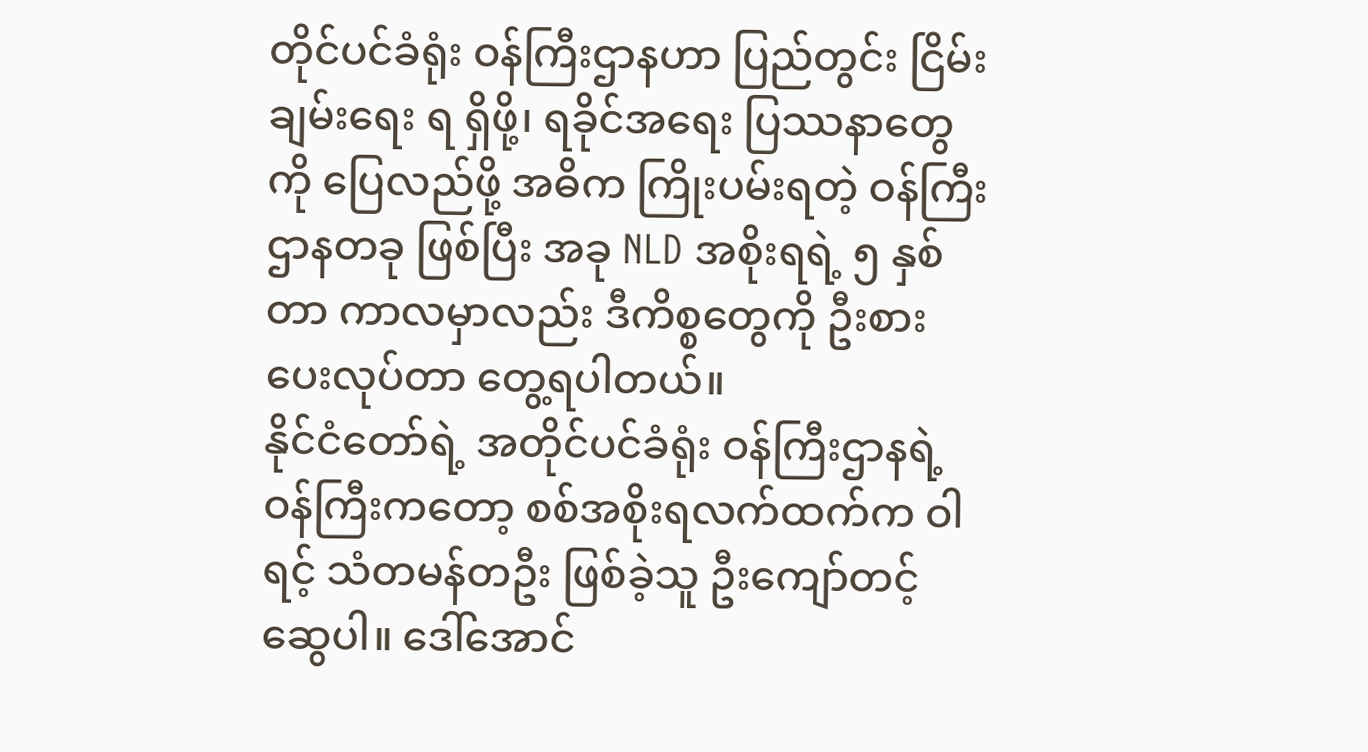တိုင်ပင်ခံရုံး ဝန်ကြီးဌာနဟာ ပြည်တွင်း ငြိမ်းချမ်းရေး ရ ရှိဖို့၊ ရခိုင်အရေး ပြဿနာတွေကို ပြေလည်ဖို့ အဓိက ကြိုးပမ်းရတဲ့ ဝန်ကြီးဌာနတခု ဖြစ်ပြီး အခု NLD အစိုးရရဲ့ ၅ နှစ်တာ ကာလမှာလည်း ဒီကိစ္စတွေကို ဦးစားပေးလုပ်တာ တွေ့ရပါတယ်။
နိုင်ငံတော်ရဲ့ အတိုင်ပင်ခံရုံး ဝန်ကြီးဌာနရဲ့ ဝန်ကြီးကတော့ စစ်အစိုးရလက်ထက်က ဝါရင့် သံတမန်တဦး ဖြစ်ခဲ့သူ ဦးကျော်တင့်ဆွေပါ။ ဒေါ်အောင်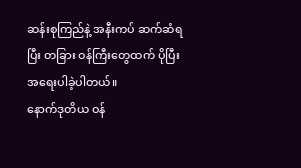ဆန်းစုကြည်နဲ့ အနီးကပ် ဆက်ဆံရပြီး တခြား ဝန်ကြီးတွေထက် ပိုပြီး အရေးပါခဲ့ပါတယ်။
နောက်ဒုတိယ ဝန်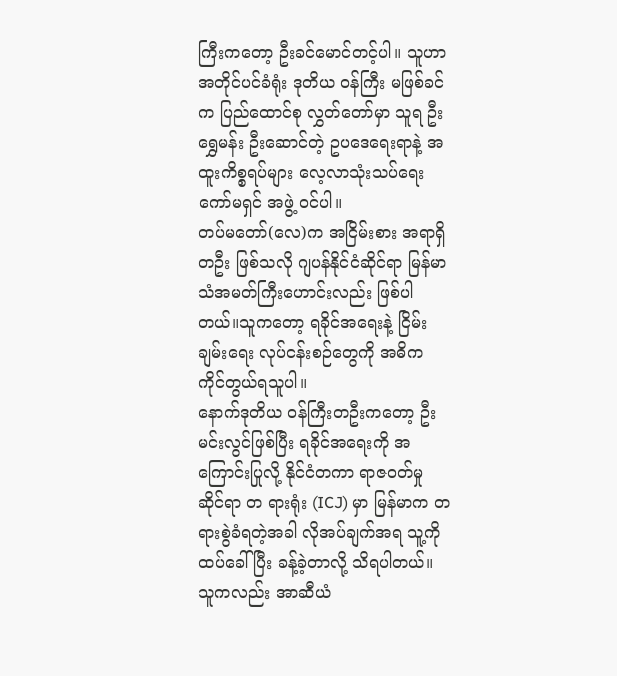ကြီးကတော့ ဦးခင်မောင်တင့်ပါ။ သူဟာ အတိုင်ပင်ခံရုံး ဒုတိယ ဝန်ကြီး မဖြစ်ခင်က ပြည်ထောင်စု လွှတ်တော်မှာ သူရ ဦးရွှေမန်း ဦးဆောင်တဲ့ ဥပဒေရေးရာနဲ့ အထူးကိစ္စရပ်များ လေ့လာသုံးသပ်ရေး ကော်မရှင် အဖွဲ့ ဝင်ပါ။
တပ်မတော်(လေ)က အငြိမ်းစား အရာရှိတဦး ဖြစ်သလို ဂျပန်နိုင်ငံဆိုင်ရာ မြန်မာ သံအမတ်ကြီးဟောင်းလည်း ဖြစ်ပါတယ်။သူကတော့ ရခိုင်အရေးနဲ့ ငြိမ်းချမ်းရေး လုပ်ငန်းစဉ်တွေကို အဓိက ကိုင်တွယ်ရသူပါ။
နောက်ဒုတိယ ဝန်ကြီးတဦးကတော့ ဦးမင်းလွင်ဖြစ်ပြီး ရခိုင်အရေးကို အကြောင်းပြုလို့ နိုင်ငံတကာ ရာဇဝတ်မှု ဆိုင်ရာ တ ရားရုံး (ICJ) မှာ မြန်မာက တရားစွဲခံရတဲ့အခါ လိုအပ်ချက်အရ သူ့ကို ထပ်ခေါ်ပြီး ခန့်ခဲ့တာလို့ သိရပါတယ်။ သူကလည်း အာဆီယံ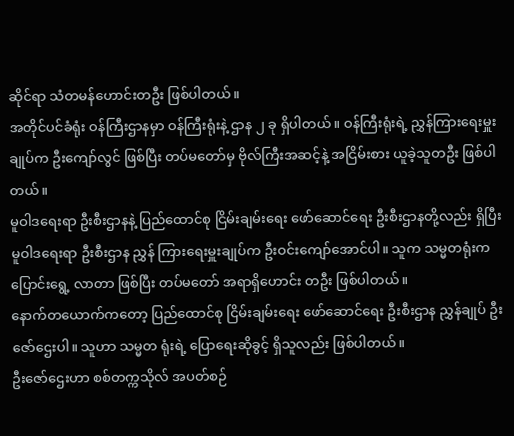ဆိုင်ရာ သံတမန်ဟောင်းတဦး ဖြစ်ပါတယ်။
အတိုင်ပင်ခံရုံး ဝန်ကြီးဌာနမှာ ဝန်ကြီးရုံးနဲ့ ဌာန ၂ ခု ရှိပါတယ်။ ဝန်ကြီးရုံးရဲ့ ညွှန်ကြားရေးမှူးချုပ်က ဦးကျော်လွင် ဖြစ်ပြီး တပ်မတော်မှ ဗိုလ်ကြီးအဆင့်နဲ့ အငြိမ်းစား ယူခဲ့သူတဦး ဖြစ်ပါတယ်။
မူဝါဒရေးရာ ဦးစီးဌာနနဲ့ ပြည်ထောင်စု ငြိမ်းချမ်းရေး ဖော်ဆောင်ရေး ဦးစီးဌာနတို့လည်း ရှိပြီး မူဝါဒရေးရာ ဦးစီးဌာန ညွှန် ကြားရေးမှူးချုပ်က ဦးဝင်းကျော်အောင်ပါ။ သူက သမ္မတရုံးက ပြောင်းရွေ့ လာတာ ဖြစ်ပြီး တပ်မတော် အရာရှိဟောင်း တဦး ဖြစ်ပါတယ်။
နောက်တယောက်ကတော့ ပြည်ထောင်စု ငြိမ်းချမ်းရေး ဖော်ဆောင်ရေး ဦးစီးဌာန ညွှန်ချုပ် ဦးဇော်ဌေးပါ။ သူဟာ သမ္မတ ရုံးရဲ့ ပြောရေးဆိုခွင့် ရှိသူလည်း ဖြစ်ပါတယ်။
ဦးဇော်ဌေးဟာ စစ်တက္ကသိုလ် အပတ်စဉ်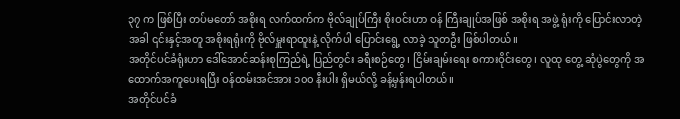၃၇ က ဖြစ်ပြီး တပ်မတော် အစိုးရ လက်ထက်က ဗိုလ်ချုပ်ကြီး စိုးဝင်းဟာ ဝန် ကြီးချုပ်အဖြစ် အစိုးရ အဖွဲ့ ရုံးကို ပြောင်းလာတဲ့အခါ ၎င်းနှင့်အတူ အစိုးရရုံးကို ဗိုလ်မှူးရာထူးနဲ့ လိုက်ပါ ပြောင်းရွေ့ လာခဲ့ သူတဦး ဖြစ်ပါတယ်။
အတိုင်ပင်ခံရုံးဟာ ဒေါ်အောင်ဆန်းစုကြည်ရဲ့ ပြည်တွင်း ခရီးစဉ်တွေ၊ ငြိမ်းချမ်းရေး စကားဝိုင်းတွေ၊ လူထု တွေ့ ဆုံပွဲတွေကို အထောက်အကူပေးရပြီး ဝန်ထမ်းအင်အား ၁၀၀ နီးပါး ရှိမယ်လို့ ခန့်မှန်းရပါတယ်။
အတိုင်ပင်ခံ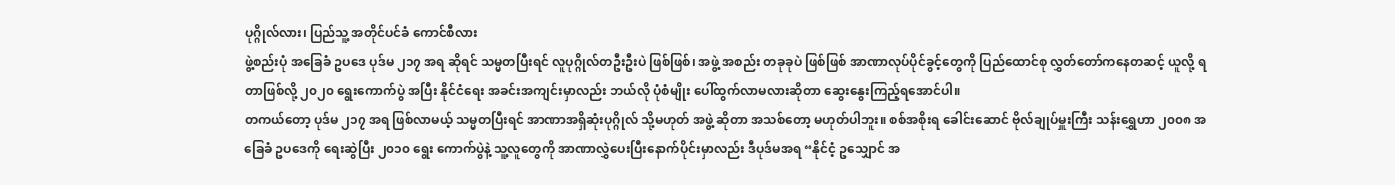ပုဂ္ဂိုလ်လား၊ ပြည်သူ့ အတိုင်ပင်ခံ ကောင်စီလား
ဖွဲ့စည်းပုံ အခြေခံ ဥပဒေ ပုဒ်မ ၂၁၇ အရ ဆိုရင် သမ္မတပြီးရင် လူပုဂ္ဂိုလ်တဦးဦးပဲ ဖြစ်ဖြစ်၊ အဖွဲ့ အစည်း တခုခုပဲ ဖြစ်ဖြစ် အာဏာလုပ်ပိုင်ခွင့်တွေကို ပြည်ထောင်စု လွှတ်တော်ကနေတဆင့် ယူလို့ ရတာဖြစ်လို့ ၂၀၂၀ ရွေးကောက်ပွဲ အပြီး နိုင်ငံရေး အခင်းအကျင်းမှာလည်း ဘယ်လို ပုံစံမျိုး ပေါ်ထွက်လာမလားဆိုတာ ဆွေးနွေးကြည့်ရအောင်ပါ။
တကယ်တော့ ပုဒ်မ ၂၁၇ အရ ဖြစ်လာမယ့် သမ္မတပြီးရင် အာဏာအရှိဆုံးပုဂ္ဂိုလ် သို့မဟုတ် အဖွဲ့ ဆိုတာ အသစ်တော့ မဟုတ်ပါဘူး။ စစ်အစိုးရ ခေါင်းဆောင် ဗိုလ်ချုပ်မှူးကြီး သန်းရွှေဟာ ၂၀၀၈ အခြေခံ ဥပဒေကို ရေးဆွဲပြီး ၂၀၁၀ ရွေး ကောက်ပွဲနဲ့ သူ့လူတွေကို အာဏာလွှဲပေးပြီးနောက်ပိုင်းမှာလည်း ဒီပုဒ်မအရ “နိုင်ငံ့ ဥသျှောင် အ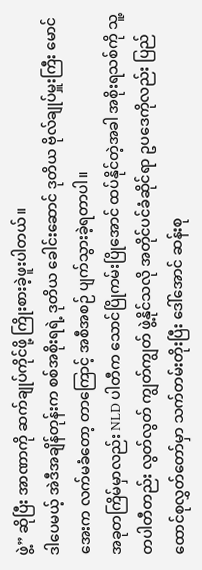ဖွဲ့” ဆိုပြီး အာဏာကို ဆက်ချုပ်ကိုင်ဖို့ ကြိုးစားခဲ့ဖူးပါတယ်။
ဒါပေမယ့် အဲဒီအချိန်တုန်းက စစ်အစိုးရရဲ့ ဒုတိယ ခေါင်းဆောင် ဒုတိယ ဗိုလ်ချုပ်မှူးကြီး မောင်အေးက လက်မခံတော့ တာကြောင့် အစီအစဉ် ပျက်သွားခဲ့ရတာပါ။
အခုတကြိမ်မှာလည်း NLD ပါတီက သောင်ပြိုကမ်းပြိုအောင် ထပ်နိုင်တဲ့အခါ အစိုးရသစ်ကို သူ့တပါတီတည်း လွတ်လွတ် ကျွတ်ကျွတ် ဖွဲ့နိုင်သလို အတိုင်ပင်ခံဆိုင်ရာ ဥပဒေကိုလည်း ပြည်ထောင်စုလွှတ်တော်မှာ သက်တမ်းတိုးပြီး ဒေါ်အောင် ဆန်းစု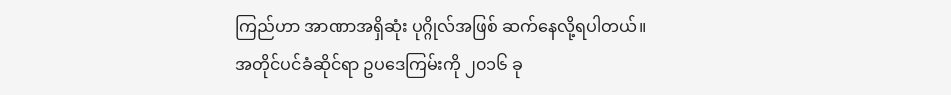ကြည်ဟာ အာဏာအရှိဆုံး ပုဂ္ဂိုလ်အဖြစ် ဆက်နေလို့ရပါတယ်။
အတိုင်ပင်ခံဆိုင်ရာ ဥပဒေကြမ်းကို ၂၀၁၆ ခု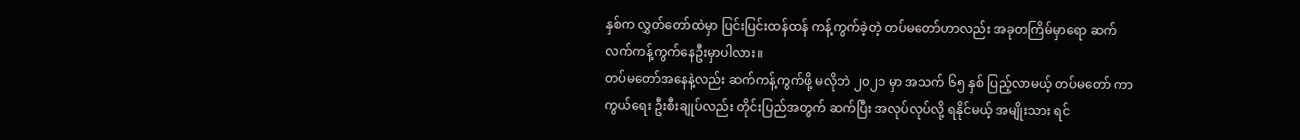နှစ်က လွှတ်တော်ထဲမှာ ပြင်းပြင်းထန်ထန် ကန့်ကွက်ခဲ့တဲ့ တပ်မတော်ဟာလည်း အခုတကြိမ်မှာရော ဆက်လက်ကန့်ကွက်နေဦးမှာပါလား။
တပ်မတော်အနေနဲ့လည်း ဆက်ကန့်ကွက်ဖို့ မလိုဘဲ ၂၀၂၁ မှာ အသက် ၆၅ နှစ် ပြည့်လာမယ့် တပ်မတော် ကာကွယ်ရေး ဦးစီးချုပ်လည်း တိုင်းပြည်အတွက် ဆက်ပြီး အလုပ်လုပ်လို့ ရနိုင်မယ့် အမျိုးသား ရင်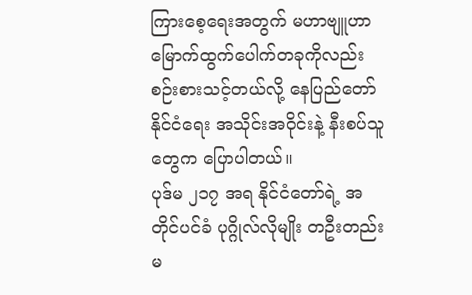ကြားစေ့ရေးအတွက် မဟာဗျူဟာ မြောက်ထွက်ပေါက်တခုကိုလည်း စဉ်းစားသင့်တယ်လို့ နေပြည်တော် နိုင်ငံရေး အသိုင်းအဝိုင်းနဲ့ နီးစပ်သူတွေက ပြောပါတယ်။
ပုဒ်မ ၂၁၇ အရ နိုင်ငံတော်ရဲ့ အတိုင်ပင်ခံ ပုဂ္ဂိုလ်လိုမျိုး တဦးတည်း မ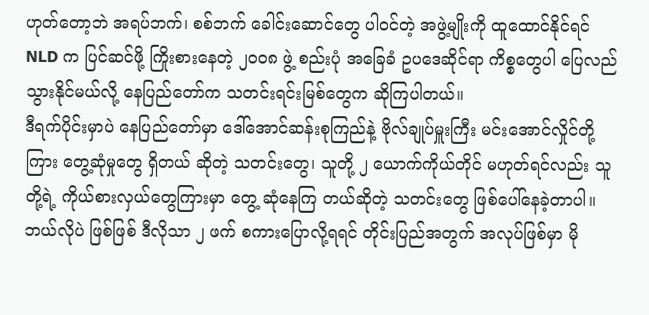ဟုတ်တော့ဘဲ အရပ်ဘက်၊ စစ်ဘက် ခေါင်းဆောင်တွေ ပါဝင်တဲ့ အဖွဲ့မျိုးကို ထူထောင်နိုင်ရင် NLD က ပြင်ဆင်ဖို့ ကြိုးစားနေတဲ့ ၂၀၀၈ ဖွဲ့ စည်းပုံ အခြေခံ ဥပဒေဆိုင်ရာ ကိစ္စတွေပါ ပြေလည်သွားနိုင်မယ်လို့ နေပြည်တော်က သတင်းရင်းမြစ်တွေက ဆိုကြပါတယ်။
ဒီရက်ပိုင်းမှာပဲ နေပြည်တော်မှာ ဒေါ်အောင်ဆန်းစုကြည်နဲ့ ဗိုလ်ချုပ်မှူးကြီး မင်းအောင်လှိုင်တို့ကြား တွေ့ဆုံမှုတွေ ရှိတယ် ဆိုတဲ့ သတင်းတွေ၊ သူတို့ ၂ ယောက်ကိုယ်တိုင် မဟုတ်ရင်လည်း သူတို့ရဲ့ ကိုယ်စားလှယ်တွေကြားမှာ တွေ့ ဆုံနေကြ တယ်ဆိုတဲ့ သတင်းတွေ ဖြစ်ပေါ်နေခဲ့တာပါ။
ဘယ်လိုပဲ ဖြစ်ဖြစ် ဒီလိုသာ ၂ ဖက် စကားပြောလို့ရရင် တိုင်းပြည်အတွက် အလုပ်ဖြစ်မှာ မို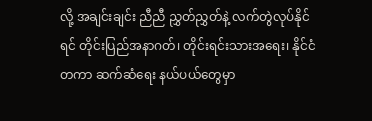လို့ အချင်းချင်း ညီညီ ညွှတ်ညွှတ်နဲ့ လက်တွဲလုပ်နိုင်ရင် တိုင်းပြည်အနာဂတ်၊ တိုင်းရင်းသားအရေး၊ နိုင်ငံတကာ ဆက်ဆံရေး နယ်ပယ်တွေမှာ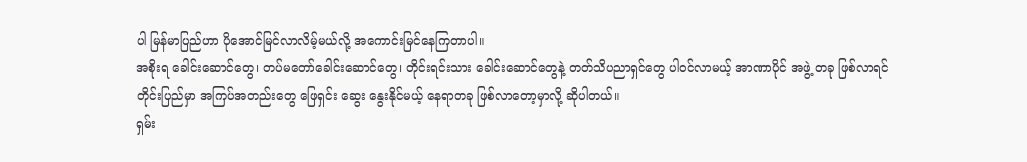ပါ မြန်မာပြည်ဟာ ပိုအောင်မြင်လာလိမ့်မယ်လို့ အကောင်းမြင်နေကြတာပါ။
အစိုးရ ခေါင်းဆောင်တွေ၊ တပ်မတော်ခေါင်းဆောင်တွေ၊ တိုင်းရင်းသား ခေါင်းဆောင်တွေနဲ့ တတ်သိပညာရှင်တွေ ပါဝင်လာမယ့် အာဏာပိုင် အဖွဲ့ တခု ဖြစ်လာရင် တိုင်းပြည်မှာ အကြပ်အတည်းတွေ ဖြေရှင်း ဆွေး နွေးနိုင်မယ့် နေရာတခု ဖြစ်လာတော့မှာလို့ ဆိုပါတယ်။
ရှမ်း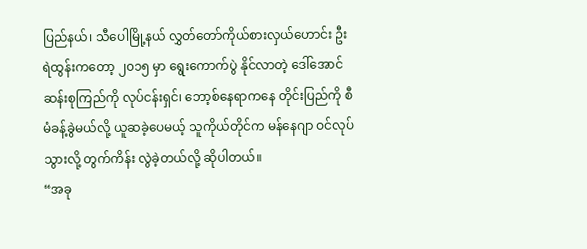ပြည်နယ်၊ သီပေါမြို့နယ် လွှတ်တော်ကိုယ်စားလှယ်ဟောင်း ဦးရဲထွန်းကတော့ ၂၀၁၅ မှာ ရွေးကောက်ပွဲ နိုင်လာတဲ့ ဒေါ်အောင်ဆန်းစုကြည်ကို လုပ်ငန်းရှင်၊ ဘော့စ်နေရာကနေ တိုင်းပြည်ကို စီမံခန့်ခွဲမယ်လို့ ယူဆခဲ့ပေမယ့် သူကိုယ်တိုင်က မန်နေဂျာ ဝင်လုပ်သွားလို့ တွက်ကိန်း လွဲခဲ့တယ်လို့ ဆိုပါတယ်။
“အခု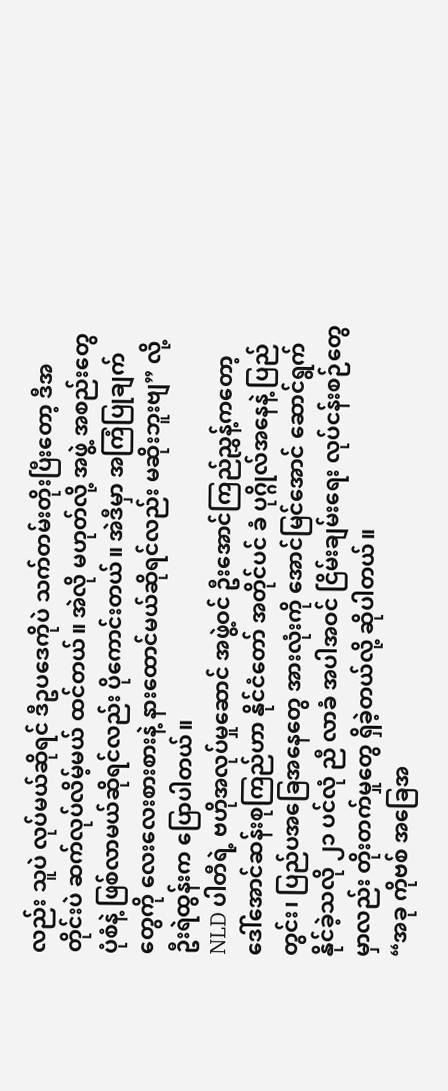လည်း သူပဲ လုပ်မယ်ဆိုရင် ဒီဥပဒေကိုပဲ သက်တမ်းတိုးပြီးတော့ ဒီအတိုင်းပဲ ဆက်လုပ်လိမ့်မယ် ထင်တယ်။ အဲလို မဟုတ်လို့ အဖွဲ့ အစည်းတွေ ပုံစံနဲ့ ဖြစ်လာမယ်ဆိုရင်လည်း ပိုကောင်းတယ်။ အဲဒီမှာ အကြံပြုချက်တွေကို လေးလေးစားစားနဲ့ နားထောင်မယ်ဆိုရင်လည်း မဆိုးဘူးဗျ” လို့ ဦးရဲထွန်းက ပြောပါတယ်။
NLD ပါတီရဲ့ ဗဟိုအလုပ်မှုဆောင် အဖွဲ့ဝင် ဦးအောင်ကြည်ညွှန့်ကတော့ ဒေါ်အောင်ဆန်းစုကြည်ဟာ နိုင်ငံတော် အတိုင်ပင် ခံ ပုဂ္ဂိုလ်အနေနဲ့ ပြည်တွင်း၊ ပြည်ပအခြေအနေတွေ အားလုံးကို အောင်မြင်အောင် ဆောင်ရွက်နိုင်ခဲ့သလို ၂၁ ပင်လုံ ညီ လာခံ အပါအဝင် ငြိမ်းချမ်းရေး လုပ်ငန်းစဉ်တွေမှာလည်း တိုးတက်မှုတွေ ရှိခဲ့တယ်လို့ ဆိုပါတယ်။
“အခု ကိုဗစ် အခြေအ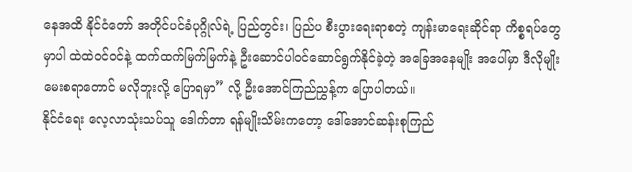နေအထိ နိုင်ငံတော် အတိုင်ပင်ခံပုဂ္ဂိုလ်ရဲ့ ပြည်တွင်း၊ ပြည်ပ စီးပွားရေးရာစတဲ့ ကျန်းမာရေးဆိုင်ရာ ကိစ္စရပ်တွေမှာပါ ထဲထဲဝင်ဝင်နဲ့ ထက်ထက်မြက်မြက်နဲ့ ဦးဆောင်ပါဝင်ဆောင်ရွက်နိုင်ခဲ့တဲ့ အခြေအနေမျိုး အပေါ်မှာ ဒီလိုမျိုး မေးစရာတောင် မလိုဘူးလို့ ပြောရမှာ” လို့ ဦးအောင်ကြည်ညွှန့်က ပြောပါတယ်။
နိုင်ငံရေး လေ့လာသုံးသပ်သူ ဒေါက်တာ ရန်မျိုးသိမ်းကတော့ ဒေါ်အောင်ဆန်းစုကြည်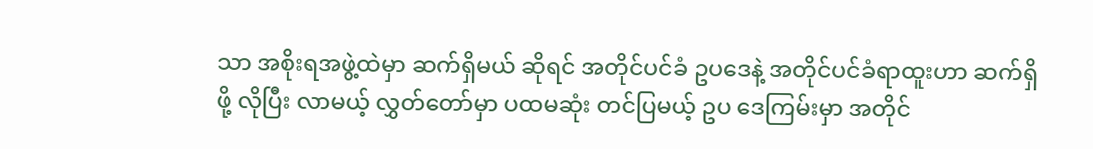သာ အစိုးရအဖွဲ့ထဲမှာ ဆက်ရှိမယ် ဆိုရင် အတိုင်ပင်ခံ ဥပဒေနဲ့ အတိုင်ပင်ခံရာထူးဟာ ဆက်ရှိဖို့ လိုပြီး လာမယ့် လွှတ်တော်မှာ ပထမဆုံး တင်ပြမယ့် ဥပ ဒေကြမ်းမှာ အတိုင်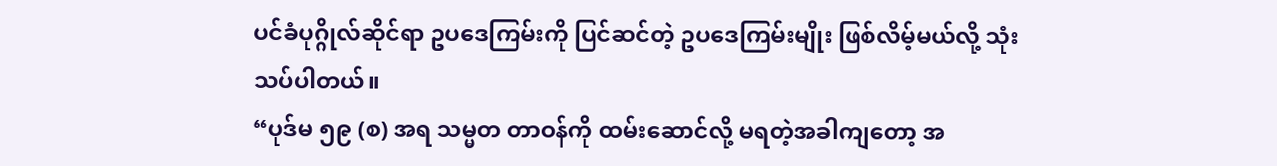ပင်ခံပုဂ္ဂိုလ်ဆိုင်ရာ ဥပဒေကြမ်းကို ပြင်ဆင်တဲ့ ဥပဒေကြမ်းမျိုး ဖြစ်လိမ့်မယ်လို့ သုံးသပ်ပါတယ်။
“ပုဒ်မ ၅၉ (စ) အရ သမ္မတ တာဝန်ကို ထမ်းဆောင်လို့ မရတဲ့အခါကျတော့ အ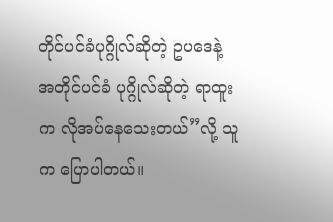တိုင်ပင်ခံပုဂ္ဂိုလ်ဆိုတဲ့ ဥပဒေနဲ့ အတိုင်ပင်ခံ ပုဂ္ဂိုလ်ဆိုတဲ့ ရာထူးက လိုအပ်နေသေးတယ်”လို့ သူက ပြောပါတယ်။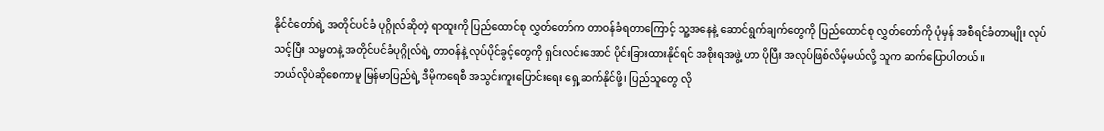နိုင်ငံတော်ရဲ့ အတိုင်ပင်ခံ ပုဂ္ဂိုလ်ဆိုတဲ့ ရာထူးကို ပြည်ထောင်စု လွှတ်တော်က တာဝန်ခံရတာကြောင့် သူ့အနေနဲ့ ဆောင်ရွက်ချက်တွေကို ပြည်ထောင်စု လွှတ်တော်ကို ပုံမှန် အစီရင်ခံတာမျိုး လုပ်သင့်ပြီး သမ္မတနဲ့ အတိုင်ပင်ခံပုဂ္ဂိုလ်ရဲ့ တာဝန်နဲ့ လုပ်ပိုင်ခွင့်တွေကို ရှင်းလင်းအောင် ပိုင်းခြားထားနိုင်ရင် အစိုးရအဖွဲ့ ဟာ ပိုပြီး အလုပ်ဖြစ်လိမ့်မယ်လို့ သူက ဆက်ပြောပါတယ်။
ဘယ်လိုပဲဆိုစေကာမူ မြန်မာပြည်ရဲ့ ဒီမိုကရေစီ အသွင်းကူးပြောင်းရေး ရှေ့ဆက်နိုင်ဖို့၊ ပြည်သူတွေ လို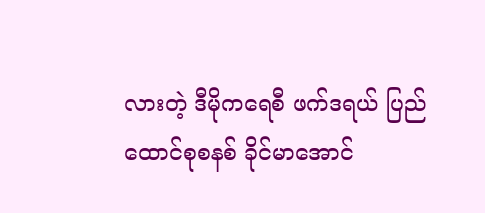လားတဲ့ ဒီမိုကရေစီ ဖက်ဒရယ် ပြည်ထောင်စုစနစ် ခိုင်မာအောင်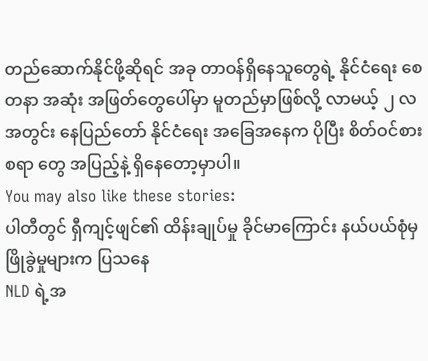တည်ဆောက်နိုင်ဖို့ဆိုရင် အခု တာဝန်ရှိနေသူတွေရဲ့ နိုင်ငံရေး စေတနာ အဆုံး အဖြတ်တွေပေါ်မှာ မူတည်မှာဖြစ်လို့ လာမယ့် ၂ လအတွင်း နေပြည်တော် နိုင်ငံရေး အခြေအနေက ပိုပြီး စိတ်ဝင်စားစရာ တွေ အပြည့်နဲ့ ရှိနေတော့မှာပါ။
You may also like these stories:
ပါတီတွင် ရှီကျင့်ဖျင်၏ ထိန်းချုပ်မှု ခိုင်မာကြောင်း နယ်ပယ်စုံမှ ဖြိုခွဲမှုများက ပြသနေ
NLD ရဲ့အ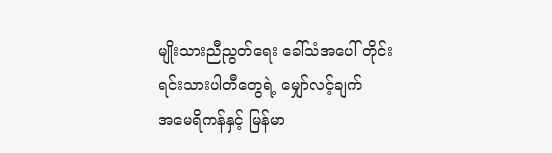မျိုးသားညီညွတ်ရေး ခေါ်သံအပေါ် တိုင်းရင်းသားပါတီတွေရဲ့ မျှော်လင့်ချက်
အမေရိကန်နှင့် မြန်မာ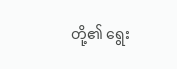တို့၏ ရွေး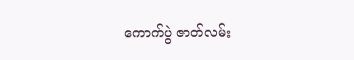ကောက်ပွဲ ဇာတ်လမ်း